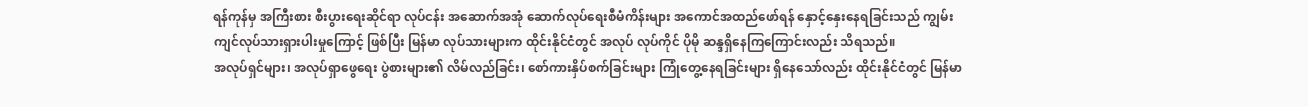ရန်ကုန်မှ အကြီးစား စီးပွားရေးဆိုင်ရာ လုပ်ငန်း အဆောက်အအုံ ဆောက်လုပ်ရေးစီမံကိန်းများ အကောင်အထည်ဖော်ရန် နှောင့်နှေးနေရခြင်းသည် ကျွမ်းကျင်လုပ်သားရှားပါးမှုကြောင့် ဖြစ်ပြီး မြန်မာ လုပ်သားများက ထိုင်းနိုင်ငံတွင် အလုပ် လုပ်ကိုင် ပိုမို ဆန္ဒရှိနေကြကြောင်းလည်း သိရသည်။
အလုပ်ရှင်များ၊ အလုပ်ရှာဖွေရေး ပွဲစားများ၏ လိမ်လည်ခြင်း၊ စော်ကားနှိပ်စက်ခြင်းများ ကြုံတွေ့နေရခြင်းများ ရှိနေသော်လည်း ထိုင်းနိုင်ငံတွင် မြန်မာ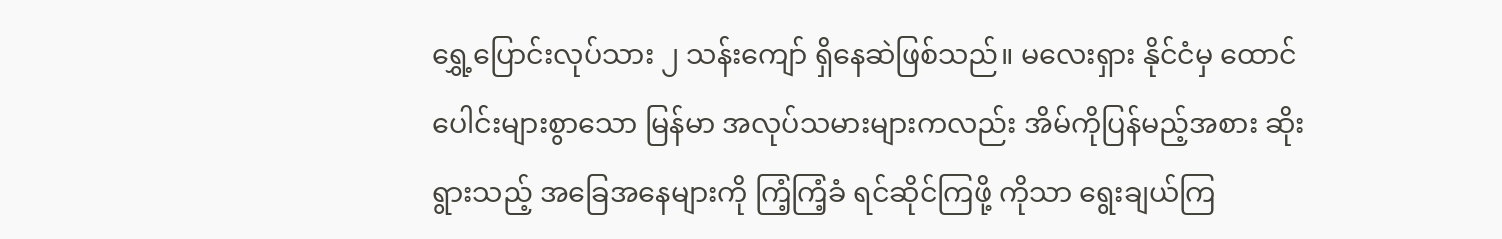ရွှေ့ပြောင်းလုပ်သား ၂ သန်းကျော် ရှိနေဆဲဖြစ်သည်။ မလေးရှား နိုင်ငံမှ ထောင်ပေါင်းများစွာသော မြန်မာ အလုပ်သမားများကလည်း အိမ်ကိုပြန်မည့်အစား ဆိုးရွားသည့် အခြေအနေများကို ကြံ့ကြံ့ခံ ရင်ဆိုင်ကြဖို့ ကိုသာ ရွေးချယ်ကြ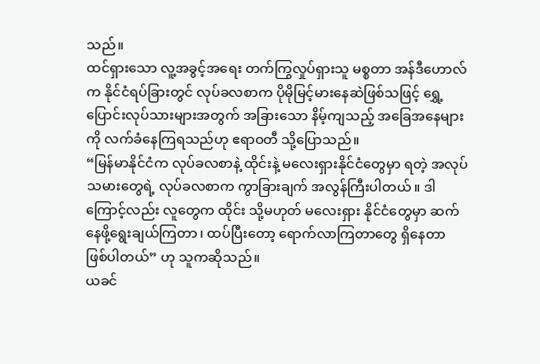သည်။
ထင်ရှားသော လူ့အခွင့်အရေး တက်ကြွလှုပ်ရှားသူ မစ္စတာ အန်ဒီဟောလ်က နိုင်ငံရပ်ခြားတွင် လုပ်ခလစာက ပိုမိုမြင့်မားနေဆဲဖြစ်သဖြင့် ရွှေ့ပြောင်းလုပ်သားများအတွက် အခြားသော နိမ့်ကျသည့် အခြေအနေများကို လက်ခံနေကြရသည်ဟု ဧရာဝတီ သို့ပြောသည်။
“မြန်မာနိုင်ငံက လုပ်ခလစာနဲ့ ထိုင်းနဲ့ မလေးရှားနိုင်ငံတွေမှာ ရတဲ့ အလုပ်သမားတွေရဲ့ လုပ်ခလစာက ကွာခြားချက် အလွန်ကြီးပါတယ်။ ဒါကြောင့်လည်း လူတွေက ထိုင်း သို့မဟုတ် မလေးရှား နိုင်ငံတွေမှာ ဆက်နေဖို့ရွေးချယ်ကြတာ၊ ထပ်ပြီးတော့ ရောက်လာကြတာတွေ ရှိနေတာ ဖြစ်ပါတယ်” ဟု သူကဆိုသည်။
ယခင်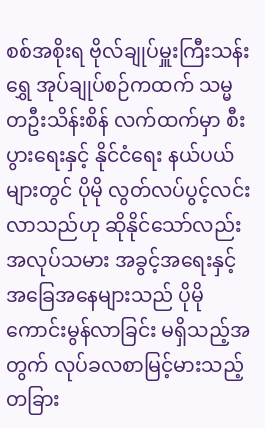စစ်အစိုးရ ဗိုလ်ချုပ်မှူးကြီးသန်းရွှေ အုပ်ချုပ်စဉ်ကထက် သမ္မတဦးသိန်းစိန် လက်ထက်မှာ စီးပွားရေးနှင့် နိုင်ငံရေး နယ်ပယ်များတွင် ပိုမို လွတ်လပ်ပွင့်လင်းလာသည်ဟု ဆိုနိုင်သော်လည်း အလုပ်သမား အခွင့်အရေးနှင့် အခြေအနေများသည် ပိုမိုကောင်းမွန်လာခြင်း မရှိသည့်အတွက် လုပ်ခလစာမြင့်မားသည့် တခြား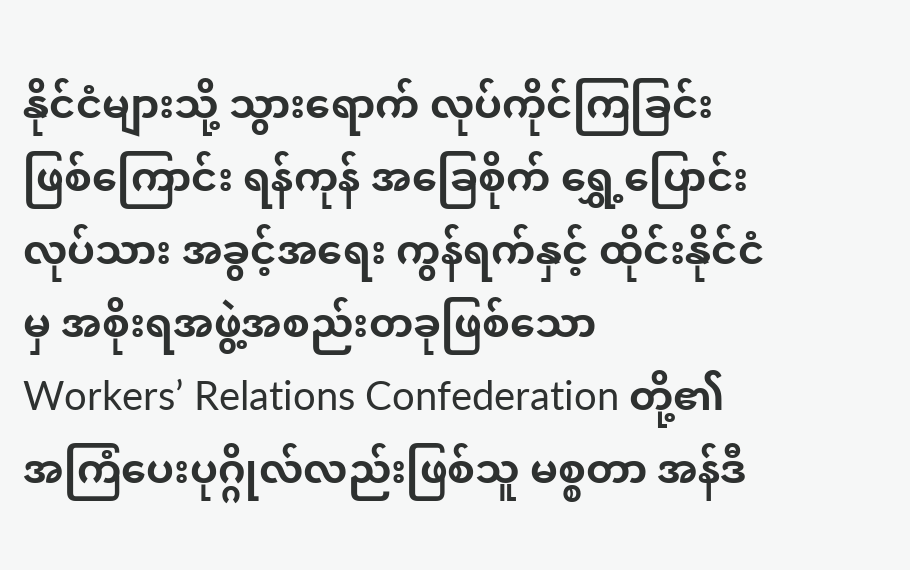နိုင်ငံများသို့ သွားရောက် လုပ်ကိုင်ကြခြင်း ဖြစ်ကြောင်း ရန်ကုန် အခြေစိုက် ရွှေ့ပြောင်းလုပ်သား အခွင့်အရေး ကွန်ရက်နှင့် ထိုင်းနိုင်ငံမှ အစိုးရအဖွဲ့အစည်းတခုဖြစ်သော Workers’ Relations Confederation တို့၏ အကြံပေးပုဂ္ဂိုလ်လည်းဖြစ်သူ မစ္စတာ အန်ဒီ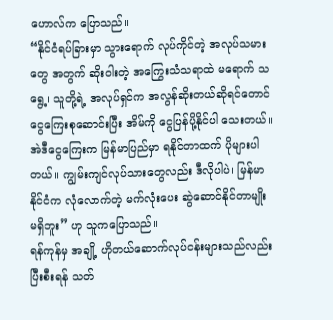ဟောလ်က ပြောသည်။
“နိုင်ငံရပ်ခြားမှာ သွားရောက် လုပ်ကိုင်တဲ့ အလုပ်သမားတွေ အတွက် ဆိုးဝါးတဲ့ အကြွေးသံသရာထဲ မရောက် သရွေ့၊ သူတို့ရဲ့ အလုပ်ရှင်က အလွန်ဆိုးတယ်ဆိုရင်တောင် ငွေကြေးစုဆောင်းပြီး အိမ်ကို ငွေပြန်ပို့နိုင်ပါ သေးတယ်။ အဲဒီငွေကြေးက မြန်မာပြည်မှာ ရနိုင်တာထက် ပိုများပါတယ်။ ကျွမ်းကျင်လုပ်သားတွေလည်း ဒီလိုပါပဲ၊ မြန်မာနိုင်ငံက လုံလောက်တဲ့ မက်လုံးပေး ဆွဲဆောင်နိုင်တာမျိုး မရှိဘူး” ဟု သူကပြောသည်။
ရန်ကုန်မှ အချို့ ဟိုတယ်ဆောက်လုပ်ငန်းများသည်လည်း ပြီးစီးရန် သတ်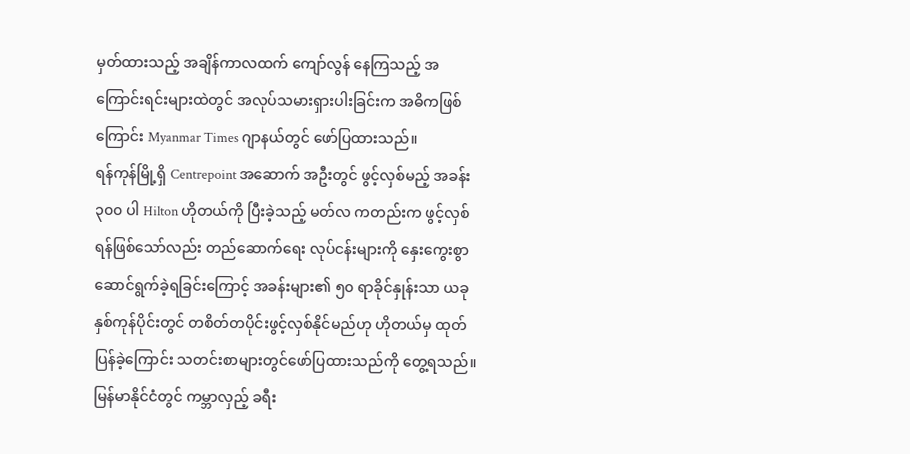မှတ်ထားသည့် အချိန်ကာလထက် ကျော်လွန် နေကြသည့် အကြောင်းရင်းများထဲတွင် အလုပ်သမားရှားပါးခြင်းက အဓိကဖြစ်ကြောင်း Myanmar Times ဂျာနယ်တွင် ဖော်ပြထားသည်။
ရန်ကုန်မြို့ရှိ Centrepoint အဆောက် အဦးတွင် ဖွင့်လှစ်မည့် အခန်း ၃၀၀ ပါ Hilton ဟိုတယ်ကို ပြီးခဲ့သည့် မတ်လ ကတည်းက ဖွင့်လှစ်ရန်ဖြစ်သော်လည်း တည်ဆောက်ရေး လုပ်ငန်းများကို နှေးကွေးစွာ ဆောင်ရွက်ခဲ့ရခြင်းကြောင့် အခန်းများ၏ ၅၀ ရာခိုင်နှုန်းသာ ယခုနှစ်ကုန်ပိုင်းတွင် တစိတ်တပိုင်းဖွင့်လှစ်နိုင်မည်ဟု ဟိုတယ်မှ ထုတ်ပြန်ခဲ့ကြောင်း သတင်းစာများတွင်ဖော်ပြထားသည်ကို တွေ့ရသည်။
မြန်မာနိုင်ငံတွင် ကမ္ဘာလှည့် ခရီး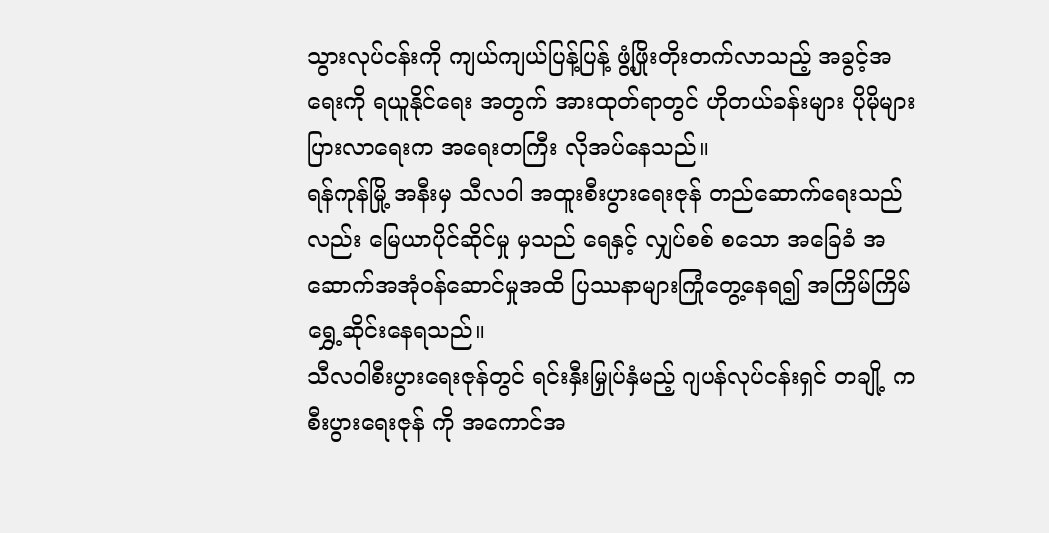သွားလုပ်ငန်းကို ကျယ်ကျယ်ပြန့်ပြန့် ဖွံ့ဖြိုးတိုးတက်လာသည့် အခွင့်အရေးကို ရယူနိုင်ရေး အတွက် အားထုတ်ရာတွင် ဟိုတယ်ခန်းများ ပိုမိုများပြားလာရေးက အရေးတကြီး လိုအပ်နေသည်။
ရန်ကုန်မြို့ အနီးမှ သီလဝါ အထူးစီးပွားရေးဇုန် တည်ဆောက်ရေးသည်လည်း မြေယာပိုင်ဆိုင်မှု မှသည် ရေနှင့် လျှပ်စစ် စသော အခြေခံ အဆောက်အအုံဝန်ဆောင်မှုအထိ ပြဿနာများကြုံတွေ့နေရ၍ အကြိမ်ကြိမ် ရွှေ့ဆိုင်းနေရသည်။
သီလဝါစီးပွားရေးဇုန်တွင် ရင်းနှီးမြှုပ်နှံမည့် ဂျပန်လုပ်ငန်းရှင် တချို့ က စီးပွားရေးဇုန် ကို အကောင်အ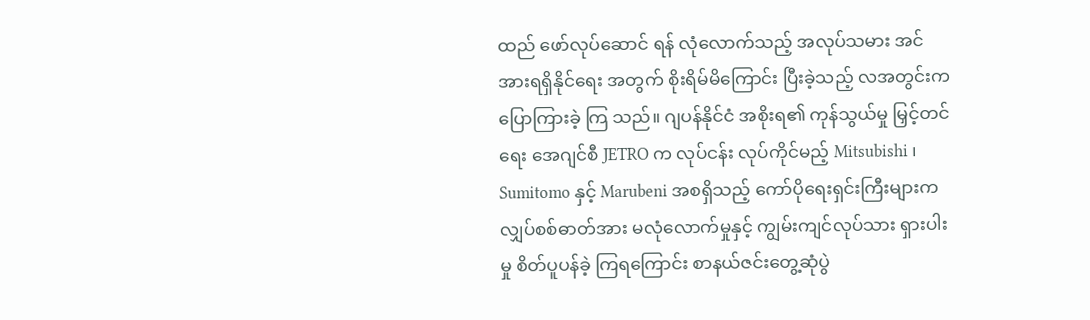ထည် ဖော်လုပ်ဆောင် ရန် လုံလောက်သည့် အလုပ်သမား အင်အားရရှိနိုင်ရေး အတွက် စိုးရိမ်မိကြောင်း ပြီးခဲ့သည့် လအတွင်းက ပြောကြားခဲ့ ကြ သည်။ ဂျပန်နိုင်ငံ အစိုးရ၏ ကုန်သွယ်မှု မြှင့်တင်ရေး အေဂျင်စီ JETRO က လုပ်ငန်း လုပ်ကိုင်မည့် Mitsubishi ၊ Sumitomo နှင့် Marubeni အစရှိသည့် ကော်ပိုရေးရှင်းကြီးများက လျှပ်စစ်ဓာတ်အား မလုံလောက်မှုနှင့် ကျွမ်းကျင်လုပ်သား ရှားပါးမှု စိတ်ပူပန်ခဲ့ ကြရကြောင်း စာနယ်ဇင်းတွေ့ဆုံပွဲ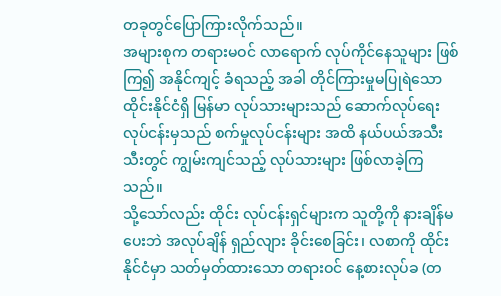တခုတွင်ပြောကြားလိုက်သည်။
အများစုက တရားမဝင် လာရောက် လုပ်ကိုင်နေသူများ ဖြစ်ကြ၍ အနိုင်ကျင့် ခံရသည့် အခါ တိုင်ကြားမှုမပြုရဲသော ထိုင်းနိုင်ငံရှိ မြန်မာ လုပ်သားများသည် ဆောက်လုပ်ရေးလုပ်ငန်းမှသည် စက်မှုလုပ်ငန်းများ အထိ နယ်ပယ်အသီးသီးတွင် ကျွမ်းကျင်သည့် လုပ်သားများ ဖြစ်လာခဲ့ကြသည်။
သို့သော်လည်း ထိုင်း လုပ်ငန်းရှင်များက သူတို့ကို နားချိန်မပေးဘဲ အလုပ်ချိန် ရှည်လျား ခိုင်းစေခြင်း၊ လစာကို ထိုင်းနိုင်ငံမှာ သတ်မှတ်ထားသော တရားဝင် နေ့စားလုပ်ခ (တ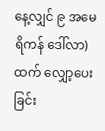နေ့လျှင် ၉ အမေရိကန် ဒေါ်လာ)ထက် လျှော့ပေးခြင်း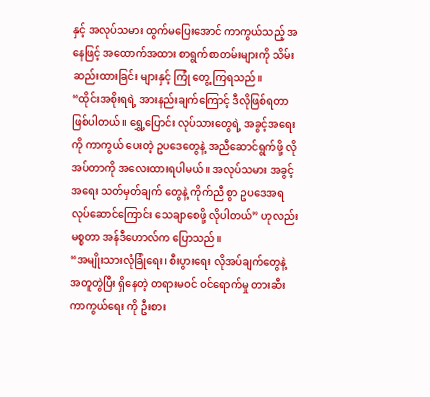နှင့် အလုပ်သမား ထွက်မပြေးအောင် ကာကွယ်သည့် အနေဖြင့် အထောက်အထား စာရွက်စာတမ်းများကို သိမ်းဆည်းထားခြင်း များနှင့် ကြုံ တွေ့ ကြရသည်။
“ထိုင်းအစိုးရရဲ့ အားနည်းချက်ကြောင့် ဒီလိုဖြစ်ရတာ ဖြစ်ပါတယ်။ ရွှေ့ပြောင်း လုပ်သားတွေရဲ့ အခွင့်အရေးကို ကာကွယ် ပေးတဲ့ ဥပဒေတွေနဲ့ အညီဆောင်ရွက်ဖို့ လိုအပ်တာကို အလေးထားရပါမယ်။ အလုပ်သမား အခွင့်အရေး သတ်မှတ်ချက် တွေနဲ့ ကိုက်ညီ စွာ ဥပဒေအရ လုပ်ဆောင်ကြောင်း သေချာစေဖို့ လိုပါတယ်” ဟုလည်း မစ္စတာ အန်ဒီဟောလ်က ပြောသည်။
“အမျိုးသားလုံခြုံရေး၊ စီးပွားရေး လိုအပ်ချက်တွေနဲ့ အတူတွဲပြီး ရှိနေတဲ့ တရားမဝင် ဝင်ရောက်မှု တားဆီးကာကွယ်ရေး ကို ဦးစား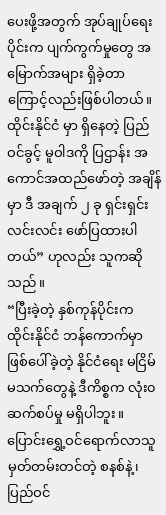ပေးဖို့အတွက် အုပ်ချုပ်ရေးပိုင်းက ပျက်ကွက်မှုတွေ အမြောက်အများ ရှိခဲ့တာကြောင့်လည်းဖြစ်ပါတယ်။ ထိုင်းနိုင်ငံ မှာ ရှိနေတဲ့ ပြည်ဝင်ခွင့် မူဝါဒကို ပြဌာန်း အကောင်အထည်ဖော်တဲ့ အချိန်မှာ ဒီ အချက် ၂ ခု ရှင်းရှင်းလင်းလင်း ဖော်ပြထားပါ တယ်” ဟုလည်း သူကဆိုသည်။
“ပြီးခဲ့တဲ့ နှစ်ကုန်ပိုင်းက ထိုင်းနိုင်ငံ ဘန်ကောက်မှာ ဖြစ်ပေါ်ခဲ့တဲ့ နိုင်ငံရေး မငြိမ်မသက်တွေနဲ့ ဒီကိစ္စက လုံး၀ ဆက်စပ်မှု မရှိပါဘူး။ ပြောင်းရွှေ့ဝင်ရောက်လာသူ မှတ်တမ်းတင်တဲ့ စနစ်နဲ့၊ ပြည်ဝင်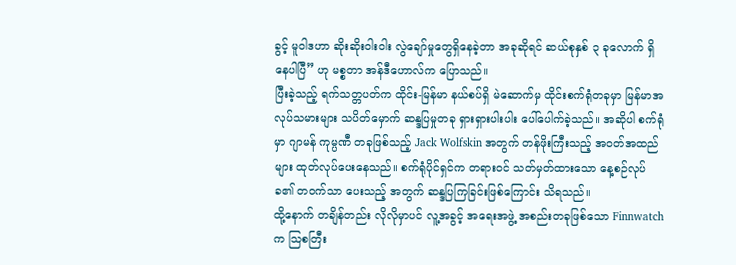ခွင့် မူဝါဒဟာ ဆိုးဆိုးဝါးဝါး လွဲချော်မှုတွေရှိနေခဲ့တာ အခုဆိုရင် ဆယ်စုနှစ် ၃ ခုလောက် ရှိနေပါပြီ” ဟု မစ္စတာ အန်ဒီဟောလ်က ပြောသည်။
ပြီးခဲ့သည့် ရက်သတ္တပတ်က ထိုင်း-မြန်မာ နယ်စပ်ရှိ မဲဆောက်မှ ထိုင်းစက်ရုံတခုမှာ မြန်မာအလုပ်သမားများ သပိတ်မှောက် ဆန္ဒပြမှုတခု ရှားရှားပါးပါး ပေါ်ပေါက်ခဲ့သည်။ အဆိုပါ စက်ရုံမှာ ဂျာမန် ကုမ္ပဏီ တခုဖြစ်သည့် Jack Wolfskin အတွက် တန်ဖိုးကြီးသည့် အဝတ်အထည်များ ထုတ်လုပ်ပေးနေသည်။ စက်ရုံပိုင်ရှင်က တရားဝင် သတ်မှတ်ထားသော နေ့စဉ်လုပ်ခ၏ တဝက်သာ ပေးသည့် အတွက် ဆန္ဒပြကြခြင်းဖြစ်ကြောင်း သိရသည်။
ထို့နောက် တချိန်တည်း လိုလိုမှာပင် လူ့အခွင့် အရေးအဖွဲ့ အစည်းတခုဖြစ်သော Finnwatch က သြစတြီး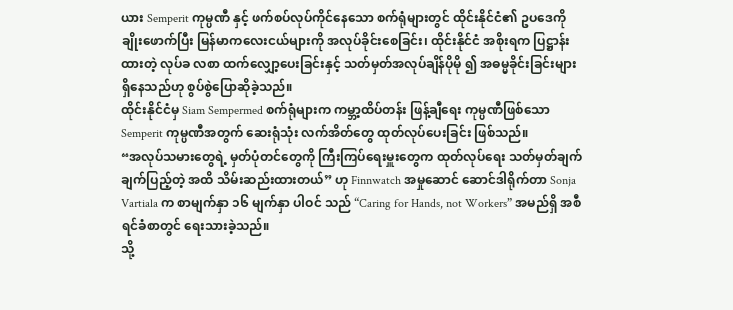ယား Semperit ကုမ္ပဏီ နှင့် ဖက်စပ်လုပ်ကိုင်နေသော စက်ရုံများတွင် ထိုင်းနိုင်ငံ၏ ဥပဒေကို ချိုးဖောက်ပြီး မြန်မာကလေးငယ်များကို အလုပ်ခိုင်းစေခြင်း၊ ထိုင်းနိုင်ငံ အစိုးရက ပြဋ္ဌာန်းထားတဲ့ လုပ်ခ လစာ ထက်လျှော့ပေးခြင်းနှင့် သတ်မှတ်အလုပ်ချိန်ပိုမို ၍ အဓမ္မခိုင်းခြင်းများ ရှိနေသည်ဟု စွပ်စွဲပြောဆိုခဲ့သည်။
ထိုင်းနိုင်ငံမှ Siam Sempermed စက်ရုံများက ကမ္ဘာ့ထိပ်တန်း ဖြန့်ချီရေး ကုမ္ပဏီဖြစ်သော Semperit ကုမ္ပဏီအတွက် ဆေးရုံသုံး လက်အိတ်တွေ ထုတ်လုပ်ပေးခြင်း ဖြစ်သည်။
“အလုပ်သမားတွေရဲ့ မှတ်ပုံတင်တွေကို ကြီးကြပ်ရေးမှူးတွေက ထုတ်လုပ်ရေး သတ်မှတ်ချက် ချက်ပြည့်တဲ့ အထိ သိမ်းဆည်းထားတယ်” ဟု Finnwatch အမှုဆောင် ဆောင်ဒါရိုက်တာ Sonja Vartiala က စာမျက်နှာ ၁၆ မျက်နှာ ပါဝင် သည် “Caring for Hands, not Workers” အမည်ရှိ အစီရင်ခံစာတွင် ရေးသားခဲ့သည်။
သို့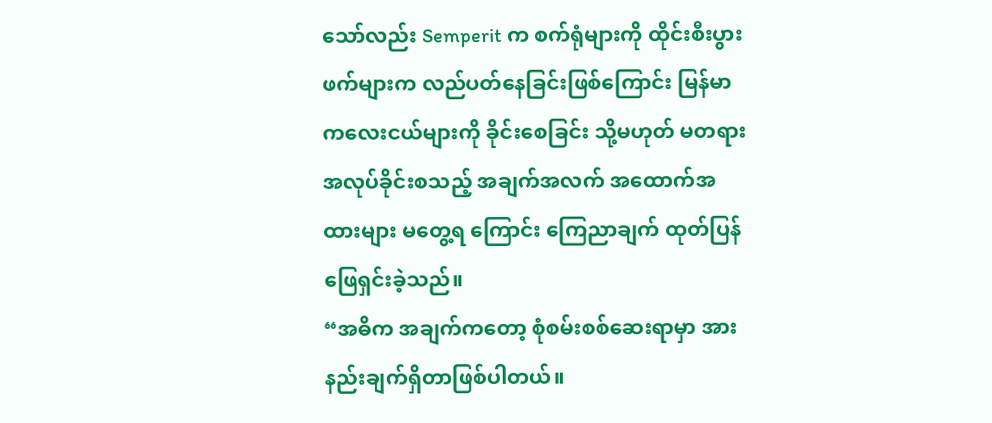သော်လည်း Semperit က စက်ရုံများကို ထိုင်းစီးပွားဖက်များက လည်ပတ်နေခြင်းဖြစ်ကြောင်း မြန်မာကလေးငယ်များကို ခိုင်းစေခြင်း သို့မဟုတ် မတရား အလုပ်ခိုင်းစသည့် အချက်အလက် အထောက်အထားများ မတွေ့ရ ကြောင်း ကြေညာချက် ထုတ်ပြန်ဖြေရှင်းခဲ့သည်။
“အဓိက အချက်ကတော့ စုံစမ်းစစ်ဆေးရာမှာ အားနည်းချက်ရှိတာဖြစ်ပါတယ်။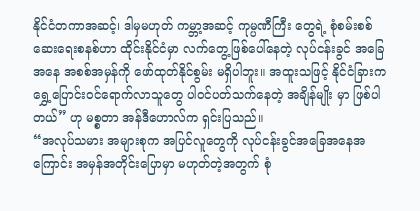နိုင်ငံတကာအဆင့်၊ ဒါမှမဟုတ် ကမ္ဘာ့အဆင့် ကုမ္ပဏီကြီး တွေရဲ့ စုံစမ်းစစ်ဆေးရေးစနစ်ဟာ ထိုင်းနိုင်ငံမှာ လက်တွေ့ဖြစ်ပေါ်နေတဲ့ လုပ်ငန်းခွင် အခြေအနေ အစစ်အမှန်ကို ဖော်ထုတ်နိုင်စွမ်း မရှိပါဘူး။ အထူးသဖြင့် နိုင်ငံခြားက ရွှေ့ပြောင်းဝင်ရောက်လာသူတွေ ပါဝင်ပတ်သက်နေတဲ့ အချိန်မျိုး မှာ ဖြစ်ပါတယ်” ဟု မစ္စတာ အန်ဒီဟောလ်က ရှင်းပြသည်။
“အလုပ်သမား အများစုက အပြင်လူတွေကို လုပ်ငန်းခွင်အခြေအနေအကြောင်း အမှန်အတိုင်းပြောမှာ မဟုတ်တဲ့အတွက် စုံ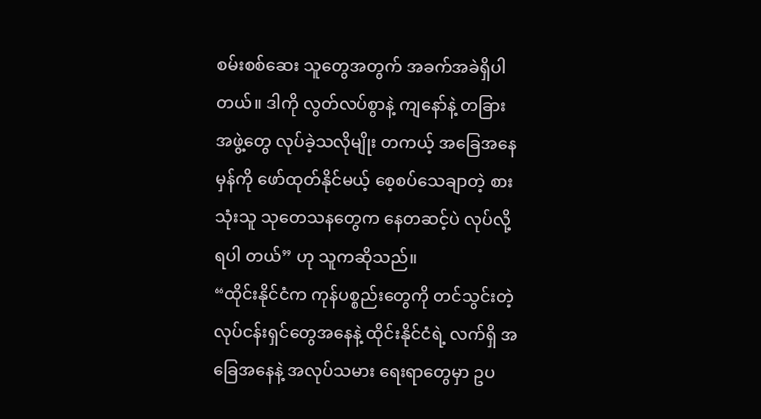စမ်းစစ်ဆေး သူတွေအတွက် အခက်အခဲရှိပါတယ်။ ဒါကို လွတ်လပ်စွာနဲ့ ကျနော်နဲ့ တခြားအဖွဲ့တွေ လုပ်ခဲ့သလိုမျိုး တကယ့် အခြေအနေမှန်ကို ဖော်ထုတ်နိုင်မယ့် စေ့စပ်သေချာတဲ့ စားသုံးသူ သုတေသနတွေက နေတဆင့်ပဲ လုပ်လို့ရပါ တယ်” ဟု သူကဆိုသည်။
“ထိုင်းနိုင်ငံက ကုန်ပစ္စည်းတွေကို တင်သွင်းတဲ့ လုပ်ငန်းရှင်တွေအနေနဲ့ ထိုင်းနိုင်ငံရဲ့ လက်ရှိ အခြေအနေနဲ့ အလုပ်သမား ရေးရာတွေမှာ ဥပ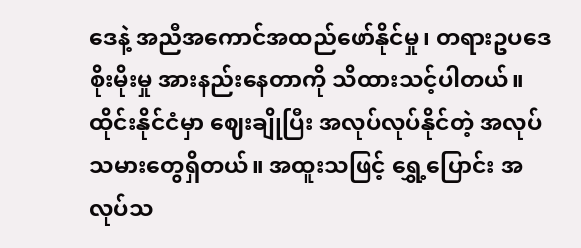ဒေနဲ့ အညီအကောင်အထည်ဖော်နိုင်မှု၊ တရားဥပဒေစိုးမိုးမှု အားနည်းနေတာကို သိထားသင့်ပါတယ်။ ထိုင်းနိုင်ငံမှာ ဈေးချိုပြီး အလုပ်လုပ်နိုင်တဲ့ အလုပ်သမားတွေရှိတယ်။ အထူးသဖြင့် ရွှေ့ပြောင်း အလုပ်သ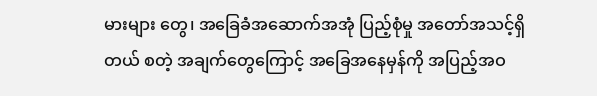မားများ တွေ၊ အခြေခံအဆောက်အအုံ ပြည့်စုံမှု အတော်အသင့်ရှိတယ် စတဲ့ အချက်တွေကြောင့် အခြေအနေမှန်ကို အပြည့်အဝ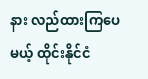နား လည်ထားကြပေမယ့် ထိုင်းနိုင်ငံ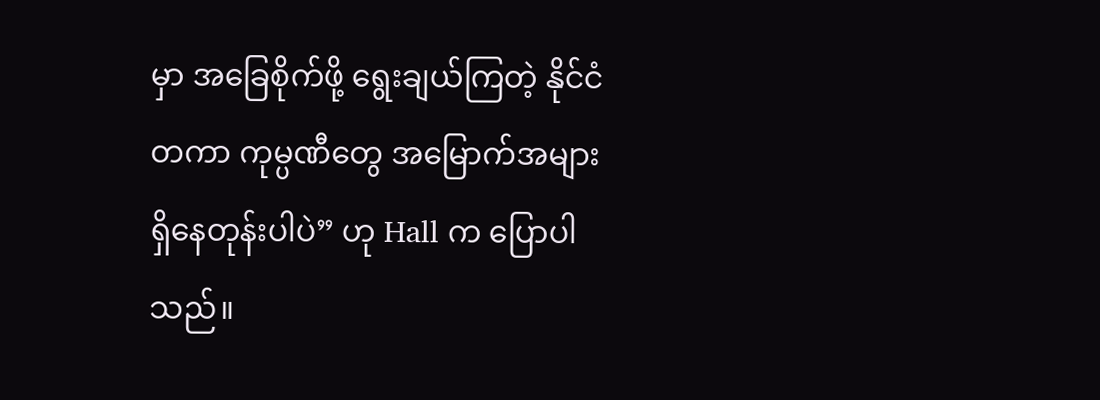မှာ အခြေစိုက်ဖို့ ရွေးချယ်ကြတဲ့ နိုင်ငံတကာ ကုမ္ပဏီတွေ အမြောက်အများ ရှိနေတုန်းပါပဲ” ဟု Hall က ပြောပါသည်။